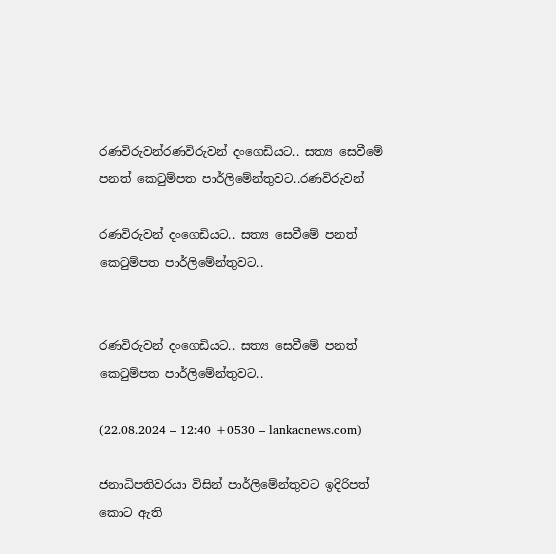රණවිරුවන්රණවිරුවන් දංගෙඩියට.. සත්‍ය සෙවීමේ පනත් කෙටුම්පත පාර්ලිමේන්තුවට..රණවිරුවන්

රණවිරුවන් දංගෙඩියට.. සත්‍ය සෙවීමේ පනත් කෙටුම්පත පාර්ලිමේන්තුවට..


රණවිරුවන් දංගෙඩියට.. සත්‍ය සෙවීමේ පනත් කෙටුම්පත පාර්ලිමේන්තුවට..

(22.08.2024 – 12:40 +0530 – lankacnews.com)

ජනාධිපතිවරයා විසින් පාර්ලිමේන්තුවට ඉදිරිපත් කොට ඇති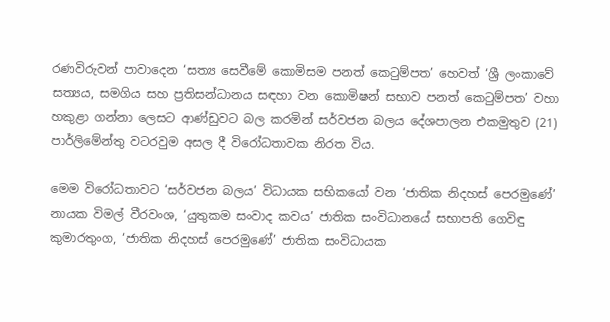රණවිරුවන් පාවාදෙන ‘සත්‍ය සෙවීමේ කොමිසම පනත් කෙටුම්පත’ හෙවත් ‘ශ්‍රී ලංකාවේ සත්‍යය, සමගිය සහ ප්‍රතිසන්ධානය සඳහා වන කොමිෂන් සභාව පනත් කෙටුම්පත’ වහා හකුළා ගන්නා ලෙසට ආණ්ඩුවට බල කරමින් සර්වජන බලය දේශපාලන එකමුතුව (21) පාර්ලිමේන්තු වටරවුම අසල දී විරෝධතාවක නිරත විය.

මෙම විරෝධතාවට ‘සර්වජන බලය’ විධායක සභිකයෝ වන ‘ජාතික නිදහස් පෙරමුණේ’ නායක විමල් වීරවංශ, ‘යුතුකම සංවාද කවය’ ජාතික සංවිධානයේ සභාපති ගෙවිඳු කුමාරතුංග, ‘ජාතික නිදහස් පෙරමුණේ’ ජාතික සංවිධායක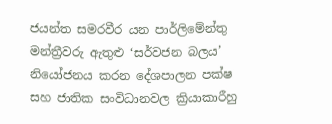ජයන්ත සමරවීර යන පාර්ලිමේන්තු මන්ත්‍රීවරු ඇතුළු ‘සර්වජන බලය’ නියෝජනය කරන දේශපාලන පක්ෂ සහ ජාතික සංවිධානවල ක්‍රියාකාරීහු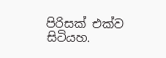පිරිසක් එක්ව සිටියහ.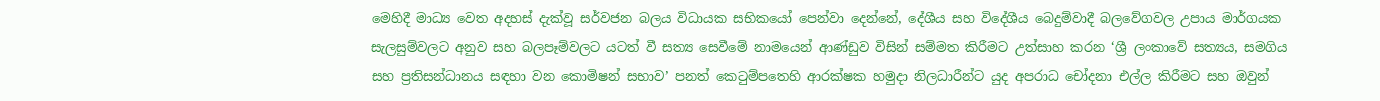මෙහිදී මාධ්‍ය වෙත අදහස් දැක්වූ සර්වජන බලය විධායක සභිකයෝ පෙන්වා දෙන්නේ, දේශීය සහ විදේශීය බෙදුම්වාදී බලවේගවල උපාය මාර්ගයක සැලසුම්වලට අනුව සහ බලපෑම්වලට යටත් වී සත්‍ය සෙවීමේ නාමයෙන් ආණ්ඩුව විසින් සම්මත කිරීමට උත්සාහ කරන ‘ශ්‍රී ලංකාවේ සත්‍යය, සමගිය සහ ප්‍රතිසන්ධානය සඳහා වන කොමිෂන් සභාව’ පනත් කෙටුම්පතෙහි ආරක්ෂක හමුදා නිලධාරීන්ට යුද අපරාධ චෝදනා එල්ල කිරීමට සහ ඔවුන්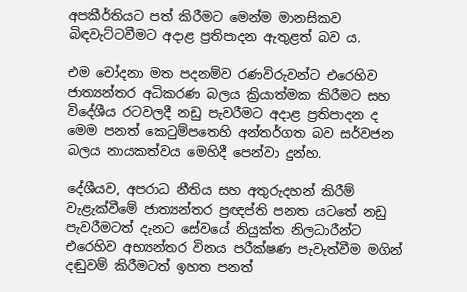අපකීර්තියට පත් කිරීමට මෙන්ම මානසිකව බිඳවැට්ටවීමට අදාළ ප්‍රතිපාදන ඇතුළත් බව ය.

එම චෝදනා මත පදනම්ව රණවිරුවන්ට එරෙහිව ජාත්‍යන්තර අධිකරණ බලය ක්‍රියාත්මක කිරීමට සහ විදේශීය රටවලදී නඩු පැවරීමට අදාළ ප්‍රතිපාදන ද මෙම පනත් කෙටුම්පතෙහි අන්තර්ගත බව සර්වජන බලය නායකත්වය මෙහිදී පෙන්වා දුන්හ.

දේශීයව, අපරාධ නීතිය සහ අතුරුදහන් කිරීම් වැළැක්වීමේ ජාත්‍යන්තර ප්‍රඥප්ති පනත යටතේ නඩු පැවරීමටත් දැනට සේවයේ නියුක්ත නිලධාරීන්ට එරෙහිව අභ්‍යන්තර විනය පරීක්ෂණ පැවැත්වීම මගින් දඬුවම් කිරීමටත් ඉහත පනත්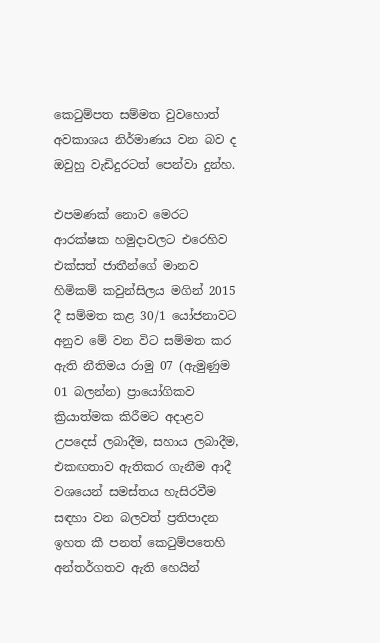කෙටුම්පත සම්මත වුවහොත් අවකාශය නිර්මාණය වන බව ද ඔවුහු වැඩිදුරටත් පෙන්වා දුන්හ.

එපමණක් නොව මෙරට ආරක්ෂක හමුදාවලට එරෙහිව එක්සත් ජාතීන්ගේ මානව හිමිකම් කවුන්සිලය මගින් 2015 දී සම්මත කළ 30/1 යෝජනාවට අනුව මේ වන විට සම්මත කර ඇති නීතිමය රාමු 07 (ඇමුණුම 01 බලන්න) ප්‍රායෝගිකව ක්‍රියාත්මක කිරීමට අදාළව උපදෙස් ලබාදීම, සහාය ලබාදීම, එකඟතාව ඇතිකර ගැනීම ආදී වශයෙන් සමස්තය හැසිරවීම සඳහා වන බලවත් ප්‍රතිපාදන ඉහත කී පනත් කෙටුම්පතෙහි අන්තර්ගතව ඇති හෙයින්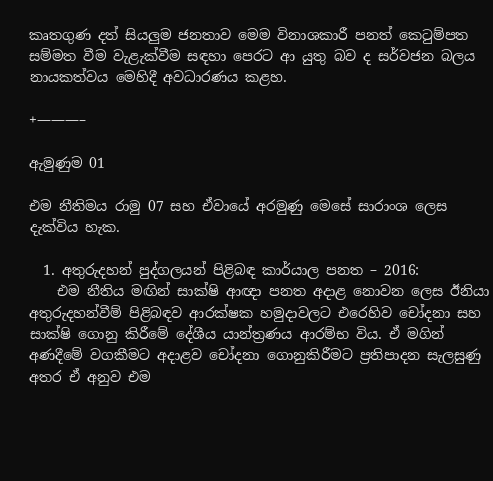කෘතගුණ දත් සියලුම ජනතාව මෙම විනාශකාරී පනත් කෙටුම්පත සම්මත වීම වැළැක්වීම සඳහා පෙරට ආ යුතු බව ද සර්වජන බලය නායකත්වය මෙහිදී අවධාරණය කළහ.

+———–

ඇමුණුම 01

එම නීතිමය රාමු 07 සහ ඒවායේ අරමුණු මෙසේ සාරාංශ ලෙස දැක්විය හැක.

  1. අතුරුදහන් පුද්ගලයන් පිළිබඳ කාර්යාල පනත – 2016:
    එම නීතිය මඟින් සාක්ෂි ආඥා පනත අදාළ නොවන ලෙස ඊනියා අතුරුදහන්වීම් පිළිබඳව ආරක්ෂක හමුදාවලට එරෙහිව චෝදනා සහ සාක්ෂි ගොනු කිරීමේ දේශීය යාන්ත්‍රණය ආරම්භ විය. ඒ මගින් අණදීමේ වගකීමට අදාළව චෝදනා ගොනුකිරීමට ප්‍රතිපාදන සැලසුණු අතර ඒ අනුව එම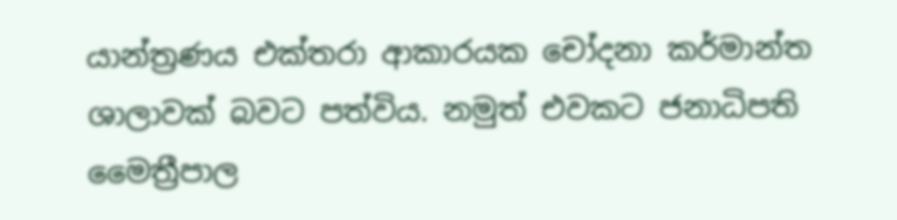යාන්ත්‍රණය එක්තරා ආකාරයක චෝදනා කර්මාන්ත ශාලාවක් බවට පත්විය. නමුත් එවකට ජනාධිපති මෛත්‍රීපාල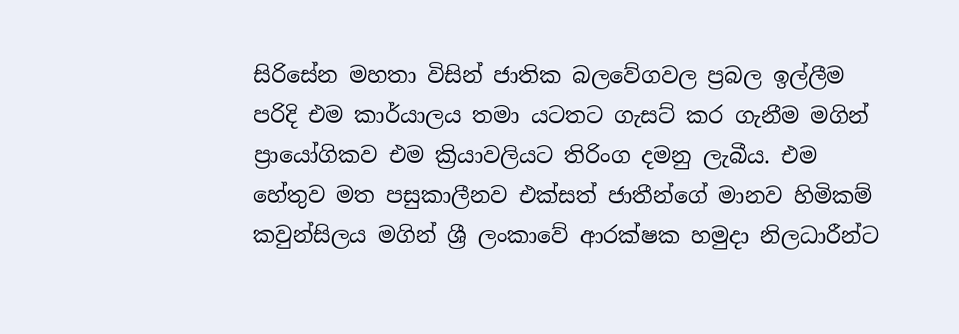සිරිසේන මහතා විසින් ජාතික බලවේගවල ප්‍රබල ඉල්ලීම පරිදි එම කාර්යාලය තමා යටතට ගැසට් කර ගැනීම මගින් ප්‍රායෝගිකව එම ක්‍රියාවලියට තිරිංග දමනු ලැබීය. එම හේතුව මත පසුකාලීනව එක්සත් ජාතීන්ගේ මානව හිමිකම් කවුන්සිලය මගින් ශ්‍රී ලංකාවේ ආරක්ෂක හමුදා නිලධාරීන්ට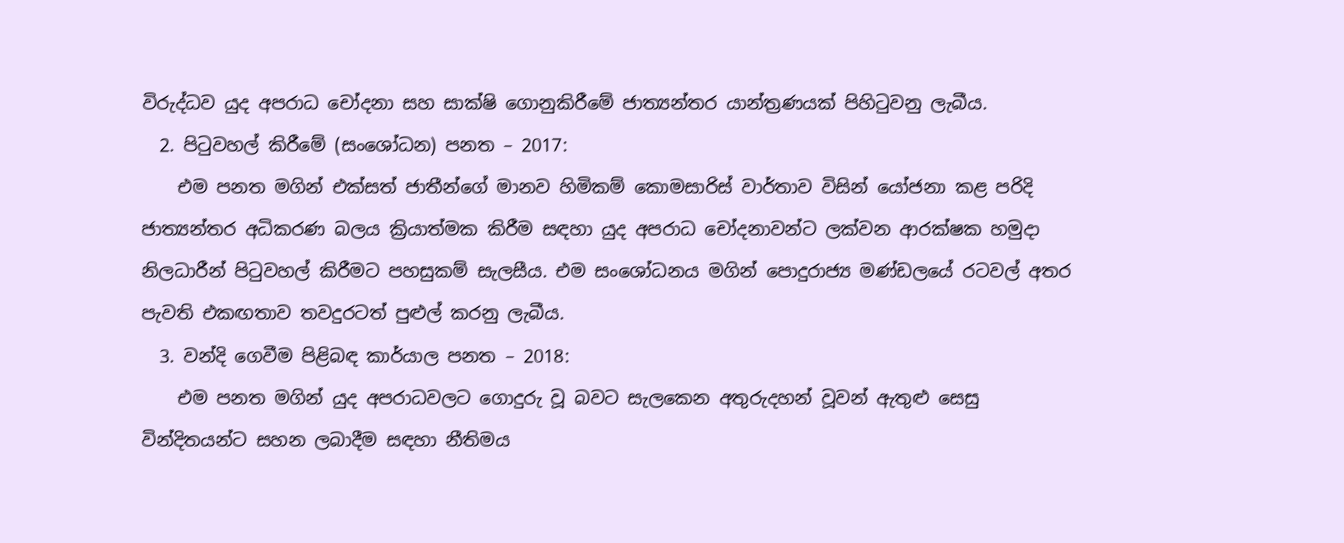විරුද්ධව යුද අපරාධ චෝදනා සහ සාක්ෂි ගොනුකිරීමේ ජාත්‍යන්තර යාන්ත්‍රණයක් පිහිටුවනු ලැබීය.
  2. පිටුවහල් කිරීමේ (සංශෝධන) පනත – 2017:
    එම පනත මගින් එක්සත් ජාතීන්ගේ මානව හිමිකම් කොමසාරිස් වාර්තාව විසින් යෝජනා කළ පරිදි ජාත්‍යන්තර අධිකරණ බලය ක්‍රියාත්මක කිරීම සඳහා යුද අපරාධ චෝදනාවන්ට ලක්වන ආරක්ෂක හමුදා නිලධාරීන් පිටුවහල් කිරීමට පහසුකම් සැලසීය. එම සංශෝධනය මගින් පොදුරාජ්‍ය මණ්ඩලයේ රටවල් අතර පැවති එකඟතාව තවදුරටත් පුළුල් කරනු ලැබීය.
  3. වන්දි ගෙවීම පිළිබඳ කාර්යාල පනත – 2018:
    එම පනත මගින් යුද අපරාධවලට ගොදුරු වූ බවට සැලකෙන අතුරුදහන් වූවන් ඇතුළු සෙසු වින්දිතයන්ට සහන ලබාදීම සඳහා නීතිමය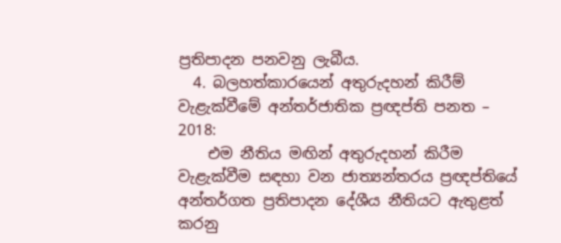ප්‍රතිපාදන පනවනු ලැබීය.
  4. බලහත්කාරයෙන් අතුරුදහන් කිරීම් වැළැක්වීමේ අන්තර්ජාතික ප්‍රඥප්ති පනත – 2018:
    එම නීතිය මඟින් අතුරුදහන් කිරීම වැළැක්වීම සඳහා වන ජාත්‍යන්තරය ප්‍රඥප්තියේ අන්තර්ගත ප්‍රතිපාදන දේශීය නීතියට ඇතුළත් කරනු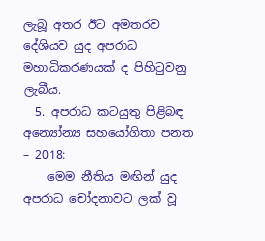ලැබූ අතර ඊට අමතරව දේශියව යුද අපරාධ මහාධිකරණයක් ද පිහිටුවනු ලැබීය.
  5. අපරාධ කටයුතු පිළිබඳ අන්‍යෝන්‍ය සහයෝගිතා පනත – 2018:
    මෙම නීතිය මඟින් යුද අපරාධ චෝදනාවට ලක් වූ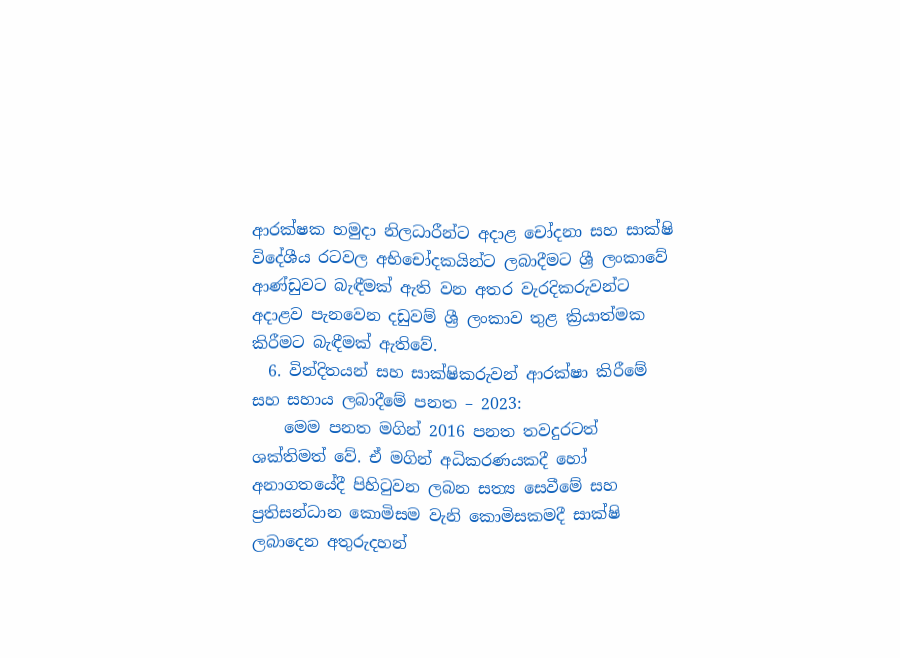ආරක්ෂක හමුදා නිලධාරීන්ට අදාළ චෝදනා සහ සාක්ෂි විදේශීය රටවල අභිචෝදකයින්ට ලබාදීමට ශ්‍රී ලංකාවේ ආණ්ඩුවට බැඳීමක් ඇති වන අතර වැරදිකරුවන්ට අදාළව පැනවෙන දඩුවම් ශ්‍රී ලංකාව තුළ ක්‍රියාත්මක කිරීමට බැඳීමක් ඇතිවේ.
  6. වින්දිතයන් සහ සාක්ෂිකරුවන් ආරක්ෂා කිරීමේ සහ සහාය ලබාදීමේ පනත – 2023:
    මෙම පනත මගින් 2016 පනත තවදුරටත් ශක්තිමත් වේ. ඒ මගින් අධිකරණයකදී හෝ අනාගතයේදී පිහිටුවන ලබන සත්‍ය සෙවීමේ සහ ප්‍රතිසන්ධාන කොමිසම වැනි කොමිසකමදී සාක්ෂි ලබාදෙන අතුරුදහන්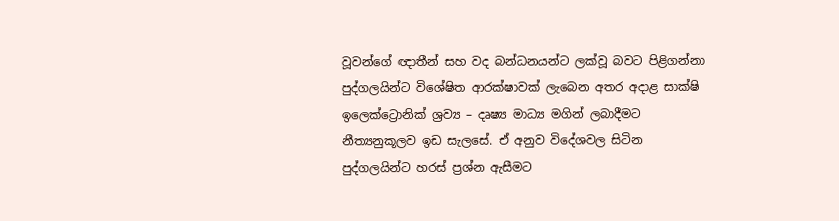වූවන්ගේ ඥාතීන් සහ වද බන්ධනයන්ට ලක්වූ බවට පිළිගන්නා පුද්ගලයින්ට විශේෂිත ආරක්ෂාවක් ලැබෙන අතර අදාළ සාක්ෂි ඉලෙක්ට්‍රොනික් ශ්‍රව්‍ය – දෘෂ්‍ය මාධ්‍ය මගින් ලබාදීමට නීත්‍යනුකූලව ඉඩ සැලසේ. ඒ අනුව විදේශවල සිටින පුද්ගලයින්ට හරස් ප්‍රශ්න ඇසීමට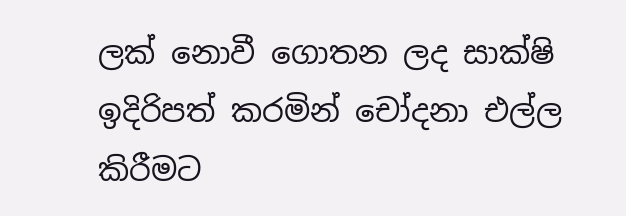ලක් නොවී ගොතන ලද සාක්ෂි ඉදිරිපත් කරමින් චෝදනා එල්ල කිරීමට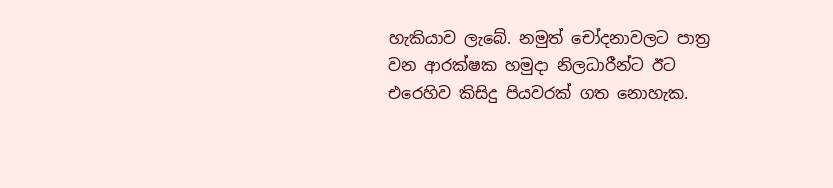හැකියාව ලැබේ. නමුත් චෝදනාවලට පාත්‍ර වන ආරක්ෂක හමුදා නිලධාරීන්ට ඊට එරෙහිව කිසිදු පියවරක් ගත නොහැක.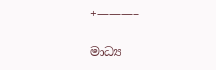+———–

මාධ්‍ය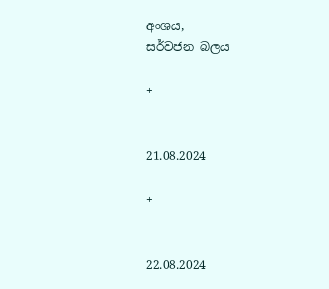අංශය,
සර්වජන බලය

+


21.08.2024

+


22.08.2024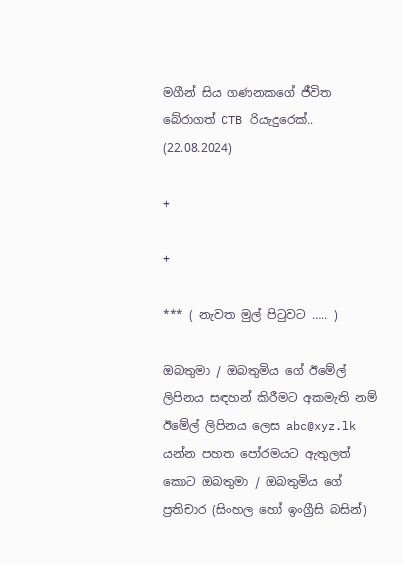මගීන් සිය ගණනකගේ ජීවිත බේරාගත් CTB රියැදුරෙක්.. (22.08.2024)

+

+

*** ( නැවත මුල් පිටුවට ….. )

ඔබතුමා / ඔබතුමිය ගේ ඊමේල් ලිපිනය සඳහන් කිරීමට අකමැති නම් ඊමේල් ලිපිනය ලෙස abc@xyz.lk යන්න පහත පෝරමයට ඇතුලත් කොට ඔබතුමා / ඔබතුමිය ගේ ප්‍රතිචාර (සිංහල හෝ ඉංග්‍රීසි බසින්)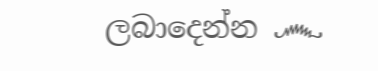ලබාදෙන්න ෴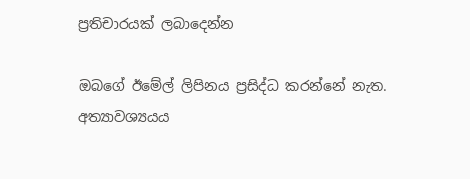ප්‍රතිචාරයක් ලබාදෙන්න

ඔබගේ ඊමේල් ලිපිනය ප්‍රසිද්ධ කරන්නේ නැත. අත්‍යාවශ්‍යයය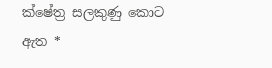ක්ෂේත්‍ර සලකුණු කොට ඇත *